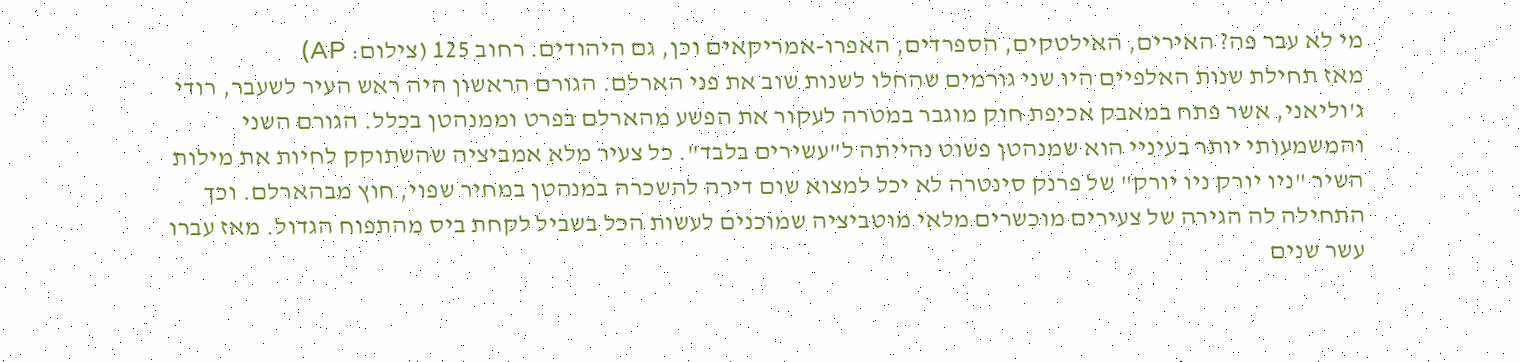מי לא עבר פה? האירים, האילטקים, הספרדים, האפרו-אמריקאים וכן, גם היהודים. רחוב 125 (צילום: AP)
מאז תחילת שנות האלפיים היו שני גורמים שהחלו לשנות שוב את פני הארלם. הגורם הראשון היה ראש העיר לשעבר, רודי ג'וליאני, אשר פתח במאבק אכיפת חוק מוגבר במטרה לעקור את הפשע מהארלם בפרט וממנהטן בכלל. הגורם השני והמשמעותי יותר בעיניי הוא שמנהטן פשוט נהייתה ל"עשירים בלבד". כל צעיר מלא אמביציה שהשתוקק לחיות את מילות השיר "ניו יורק ניו יורק" של פרנק סינטרה לא יכל למצוא שום דירה להשכרה במנהטן במחיר שפוי, חוץ מבהארלם. וכך התחילה לה הגירה של צעירים מוכשרים מלאי מוטביציה שמוכנים לעשות הכל בשביל לקחת ביס מהתפוח הגדול. מאז עברו עשר שנים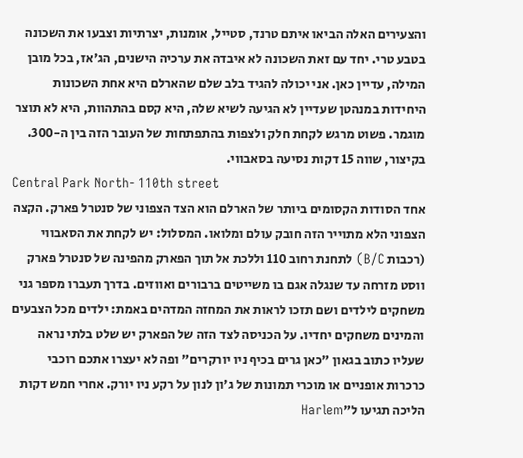והצעירים האלה הביאו איתם טרנד, סטייל, אומנות, יצרתיות וצבעו את השכונה בטבע טרי. יחד עם זאת השכונה לא איבדה את ערכיה הישנים, הג'אז, בכל מובן המילה, עדיין כאן. אני יכולה להגיד בלב שלם שהארלם היא אחת השכונות היחידות במנהטן שעדיין לא הגיעה לשיא שלה, היא קסם בהתהוות, היא לא תוצר מוגמר. פשוט מרגש לקחת חלק ולצפות בהתפתחות של העובר הזה בין ה-300. בקיצור, שווה 15 דקות נסיעה בסאבווי.
Central Park North- 110th street
אחד הסודות הקסומים ביותר של הארלם הוא הצד הצפוני של סנטרל פארק. הקצה הצפוני הלא מתוייר הזה חובק עולם ומלואו. המסלול: יש לקחת את הסאבווי (רכבות B/C) לתחנת רחוב 110 וללכת אל תוך הפארק מהפינה של סנטרל פארק ווסט מזרחה עד שנגלה אגם בו משייטים ברבורים ואווזים. בדרך תעברו מספר גני משחקים לילדים ושם תזכו לראות את המחזה המדהים באמת: ילדים מכל הצבעים והמינים משחקים יחדיו. על הכניסה לצד הזה של הפארק יש שלט בלתי נראה שעליו כתוב בגאון "כאן גרים בכיף ניו יורקרים" ופה לא יעצרו אתכם רוכבי כרכרות אופניים או מוכרי תמונות של ג'ון לנון על רקע ניו יורק. אחרי חמש דקות הליכה תגיעו ל"Harlem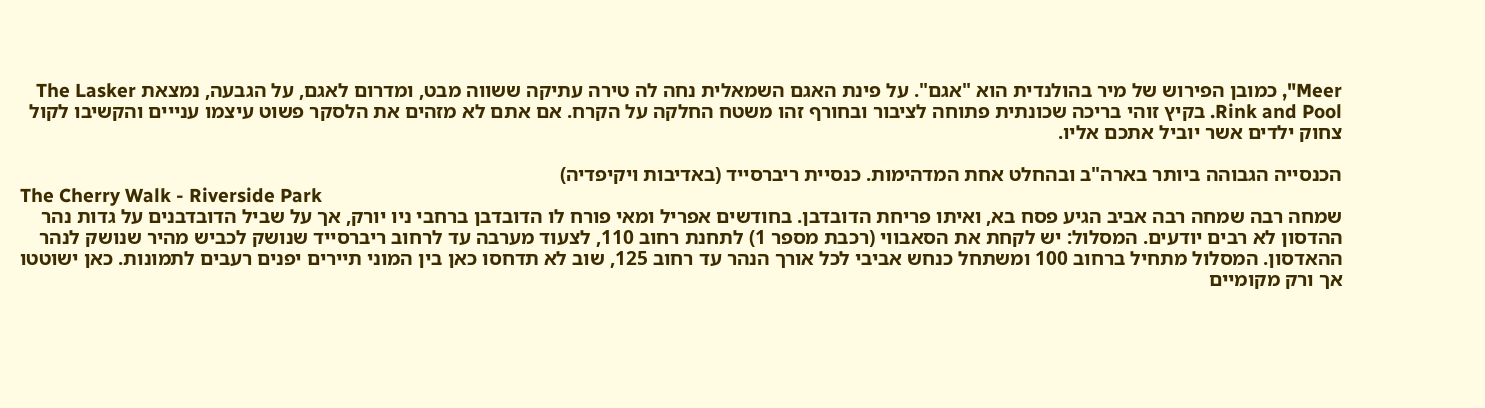Meer", כמובן הפירוש של מיר בהולנדית הוא "אגם". על פינת האגם השמאלית נחה לה טירה עתיקה ששווה מבט, ומדרום לאגם, על הגבעה, נמצאת The Lasker Rink and Pool. בקיץ זוהי בריכה שכונתית פתוחה לציבור ובחורף זהו משטח החלקה על הקרח. אם אתם לא מזהים את הלסקר פשוט עיצמו ענייים והקשיבו לקול צחוק ילדים אשר יוביל אתכם אליו.

הכנסייה הגבוהה ביותר בארה"ב ובהחלט אחת המדהימות. כנסיית ריברסייד (באדיבות ויקיפדיה)
The Cherry Walk - Riverside Park
שמחה רבה שמחה רבה אביב הגיע פסח בא, ואיתו פריחת הדובדבן. בחודשים אפריל ומאי פורח לו הדובדבן ברחבי ניו יורק, אך על שביל הדובדבנים על גדות נהר ההדסון לא רבים יודעים. המסלול: יש לקחת את הסאבווי (רכבת מספר 1) לתחנת רחוב 110, לצעוד מערבה עד לרחוב ריברסייד שנושק לכביש מהיר שנושק לנהר ההאדסון. המסלול מתחיל ברחוב 100 ומשתחל כנחש אביבי לכל אורך הנהר עד רחוב 125, שוב לא תדחסו כאן בין המוני תיירים יפנים רעבים לתמונות. כאן ישוטטו אך ורק מקומיים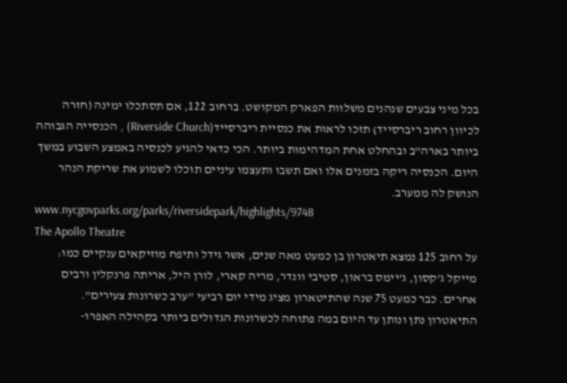בכל מיני צבעים שנהנים משלוות הפארק המקושט. ברחוב 122, אם תסתכלו ימינה (חזרה לכיוון רחוב ריברסייד) תזכו לראות את כנסיית ריברסייד(Riverside Church) , הכנסייה הגבוהה ביותר בארה"ב ובהחלט אחת המדהימות ביותר. הכי כדאי להגיע לכנסיה באמצע השבוע במשך היום. הכנסיה ריקה בזמנים אלו ואם תשבו ותעצמו עיניים תוכלו לשמוע את שריקת הנהר הנושק לה ממערב.
www.nycgovparks.org/parks/riversidepark/highlights/9748
The Apollo Theatre
על רחוב 125 נמצא תיאטרון בן כמעט מאה שנים, אשר גידל ותיפח מוזיקאים ענקיים כמו: מייקל ג'קסון, ג'יימס בראון, סטיבי וונדר, מריה קארי, לורן היל, אריתה פרנקלין ורבים אחרים. כבר כמעט 75 שנה שהתיטארון מציג מידי יום רביעי "ערב כשרונות צעירים". התיאטרון נתן ונותן עד היום במה פתוחה לכשרונות הגדולים ביותר בקהילה האפרו-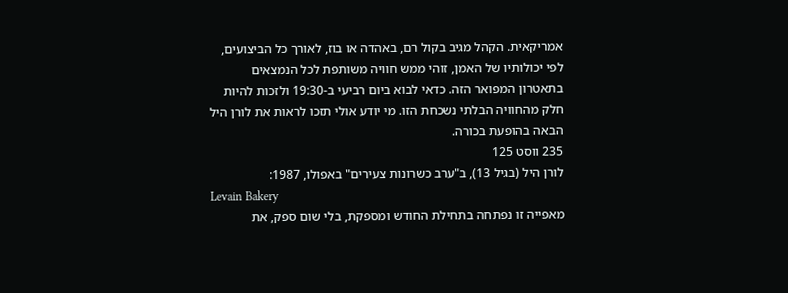אמריקאית. הקהל מגיב בקול רם, באהדה או בוז, לאורך כל הביצועים, לפי יכולותיו של האמן, זוהי ממש חוויה משותפת לכל הנמצאים בתאטרון המפואר הזה. כדאי לבוא ביום רביעי ב-19:30 ולזכות להיות חלק מהחוויה הבלתי נשכחת הזו. מי יודע אולי תזכו לראות את לורן היל הבאה בהופעת בכורה.
235 ווסט 125
לורן היל (בגיל 13), ב"ערב כשרונות צעירים" באפולו, 1987:
Levain Bakery
מאפייה זו נפתחה בתחילת החודש ומספקת, בלי שום ספק, את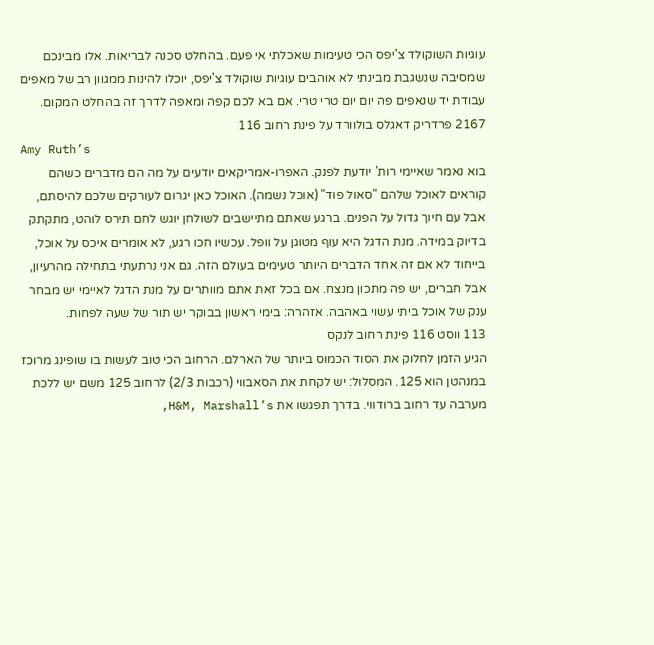עוגיות השוקולד צ'יפס הכי טעימות שאכלתי אי פעם. בהחלט סכנה לבריאות. אלו מבינכם שמסיבה שנשגבת מבינתי לא אוהבים עוגיות שוקולד צ'יפס, יוכלו להינות ממגוון רב של מאפים עבודת יד שנאפים פה יום יום טרי טרי. אם בא לכם קפה ומאפה לדרך זה בהחלט המקום.
2167 פרדריק דאגלס בולוורד על פינת רחוב 116
Amy Ruth’s
בוא נאמר שאיימי רות' יודעת לפנק. האפרו-אמריקאים יודעים על מה הם מדברים כשהם קוראים לאוכל שלהם "סאול פוד" (אוכל נשמה). האוכל כאן יגרום לעורקים שלכם להיסתם, אבל עם חיוך גדול על הפנים. ברגע שאתם מתיישבים לשולחן יוגש לחם תירס לוהט, מתקתק בדיוק במידה. מנת הדגל היא עוף מטוגן על וופל. עכשיו חכו רגע, לא אומרים איכס על אוכל, בייחוד לא אם זה אחד הדברים היותר טעימים בעולם הזה. גם אני נרתעתי בתחילה מהרעיון, אבל חברים, יש פה מתכון מנצח. אם בכל זאת אתם מוותרים על מנת הדגל לאיימי יש מבחר ענק של אוכל ביתי עשוי באהבה. אזהרה: בימי ראשון בבוקר יש תור של שעה לפחות.
113 ווסט 116 פינת רחוב לנקס
הגיע הזמן לחלוק את הסוד הכמוס ביותר של הארלם. הרחוב הכי טוב לעשות בו שופינג מרוכז במנהטן הוא 125. המסלול: יש לקחת את הסאבווי (רכבות 2/3) לרחוב 125 משם יש ללכת מערבה עד רחוב ברודווי. בדרך תפגשו את H&M, Marshall’s,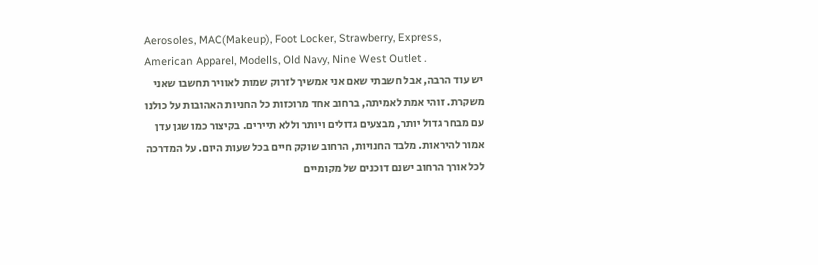Aerosoles, MAC(Makeup), Foot Locker, Strawberry, Express, American Apparel, Modells, Old Navy, Nine West Outlet .
יש עוד הרבה, אבל חשבתי שאם אני אמשיך לזרוק שמות לאוויר תחשבו שאני משקרת. זוהי אמת לאמיתה, ברחוב אחד מרוכזות כל החניות האהובות על כולנו עם מבחר גדול יותר, מבצעים גדולים ויותר וללא תיירים. בקיצור כמו שגן עדן אמור להיראות. מלבד החנויות, הרחוב שוקק חיים בכל שעות היום. על המדרכה לכל אורך הרחוב ישנם דוכנים של מקומיים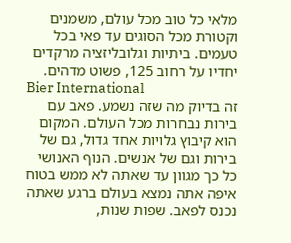מלאי כל טוב מכל עולם, משמנים וקטורת מכל הסוגים עד פאי בכל טעמים. ביתיות וגלובליזציה מרקדים יחדיו על רחוב 125, פשוט מדהים.
Bier International
זה בדיוק מה שזה נשמע. פאב עם בירות נבחרות מכל העולם. המקום הוא קיבוץ גלויות אחד גדול, גם של בירות וגם של אנשים. הנוף האנושי כל כך מגוון עד שאתה לא ממש בטוח איפה אתה נמצא בעולם ברגע שאתה נכנס לפאב. שפות שנות,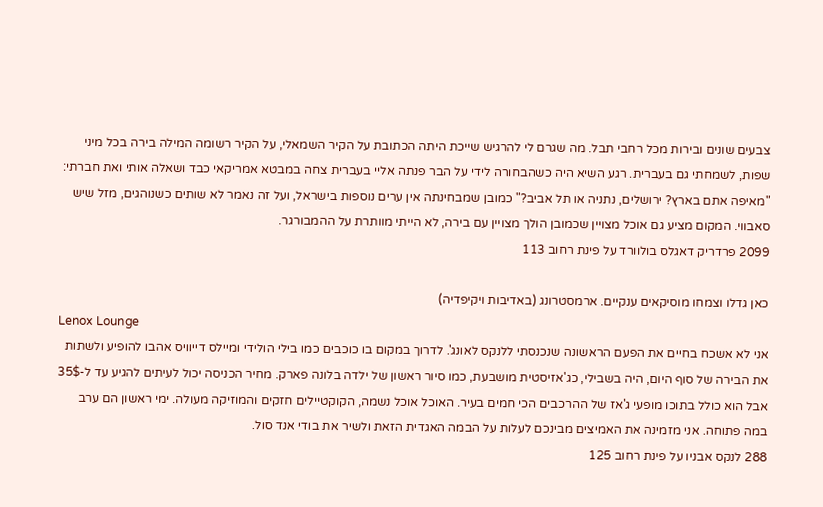צבעים שונים ובירות מכל רחבי תבל. מה שגרם לי להרגיש שייכת היתה הכתובת על הקיר השמאלי, על הקיר רשומה המילה בירה בכל מיני שפות, לשמחתי גם בעברית. רגע השיא היה כשהבחורה לידי על הבר פנתה אליי בעברית צחה במבטא אמריקאי כבד ושאלה אותי ואת חברתי: "מאיפה אתם בארץ? ירושלים, נתניה או תל אביב?" כמובן שמבחינתה אין ערים נוספות בישראל, ועל זה נאמר לא שותים כשנוהגים, מזל שיש סאבווי. המקום מציע גם אוכל מצויין שכמובן הולך מצויין עם בירה, לא הייתי מוותרת על ההמבורגר.
2099 פרדריק דאגלס בולוורד על פינת רחוב 113

כאן גדלו וצמחו מוסיקאים ענקיים. ארמסטרונג (באדיבות ויקיפדיה)
Lenox Lounge
אני לא אשכח בחיים את הפעם הראשונה שנכנסתי ללנקס לאונג'. לדרוך במקום בו כוכבים כמו בילי הולידי ומיילס דייוויס אהבו להופיע ולשתות את הבירה של סוף היום, היה בשבילי, כג'אזיסטית מושבעת, כמו סיור ראשון של ילדה בלונה פארק. מחיר הכניסה יכול לעיתים להגיע עד ל-35$ אבל הוא כולל בתוכו מופעי ג'אז של ההרכבים הכי חמים בעיר. האוכל אוכל נשמה, הקוקטיילים חזקים והמוזיקה מעולה. ימי ראשון הם ערב במה פתוחה. אני מזמינה את האמיצים מבינכם לעלות על הבמה האגדית הזאת ולשיר את בודי אנד סול.
288 לנקס אבניו על פינת רחוב 125